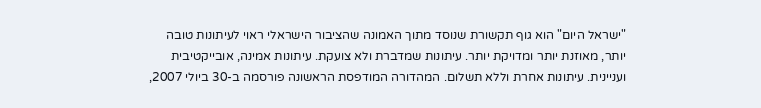"ישראל היום" הוא גוף תקשורת שנוסד מתוך האמונה שהציבור הישראלי ראוי לעיתונות טובה יותר, מאוזנת יותר ומדויקת יותר. עיתונות שמדברת ולא צועקת. עיתונות אמינה, אובייקטיבית ועניינית. עיתונות אחרת וללא תשלום. המהדורה המודפסת הראשונה פורסמה ב-30 ביולי 2007,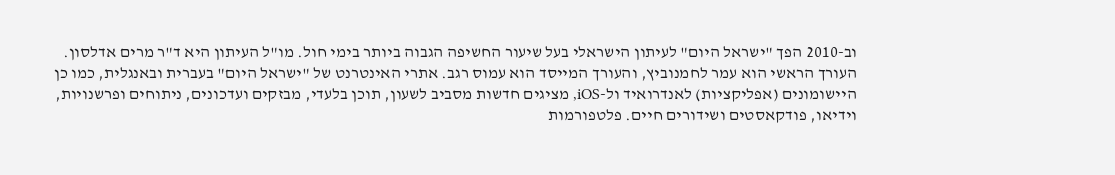וב-2010 הפך "ישראל היום" לעיתון הישראלי בעל שיעור החשיפה הגבוה ביותר בימי חול. מו"ל העיתון היא ד"ר מרים אדלסון. העורך הראשי הוא עמר לחמנוביץ, והעורך המייסד הוא עמוס רגב. אתרי האינטרנט של "ישראל היום" בעברית ובאנגלית, כמו כן היישומונים (אפליקציות) לאנדרואיד ול-iOS, מציגים חדשות מסביב לשעון, תוכן בלעדי, מבזקים ועדכונים, ניתוחים ופרשנויות, וידיאו, פודקאסטים ושידורים חיים. פלטפורמות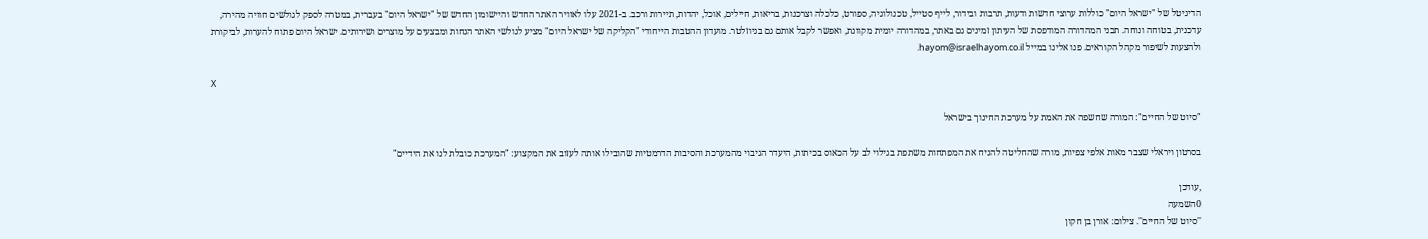הדיגיטל של "ישראל היום" כוללות ערוצי חדשות ודעות, תרבות ובידור, לייף סטייל, טכנולוגיה, ספורט, כלכלה וצרכנות, בריאות, חיילים, אוכל, יהדות, תיירות ורכב. ב-2021 עלו לאוויר האתר החדש והיישומון החדש של "ישראל היום" בעברית, במטרה לספק לגולשים חוויה מהירה, עדכנית, בטוחה ונוחה. תכני המהדורה המודפסת של העיתון זמינים גם באתר, במהדורה יומית מקוונת, ואפשר לקבל אותם גם בניוזלטר. מועדון ההטבות הייחודי "הקליקה של ישראל היום" מציע לגולשי האתר הנחות ומבצעים על מוצרים ושירותים. ישראל היום פתוח להערות, לביקורת ולהצעות לשיפור מקהל הקוראים. פנו אלינו במייל hayom@israelhayom.co.il.

X

"סיוט של החיים": המורה שחשפה את האמת על מערכת החינוך בישראל

בסרטון ויראלי שצבר מאות אלפי צפיות, מורה שהחליטה להניח את המפתחות משתפת בגילוי לב על הכאוס בכיתות, היעדר הגיבוי מהמערכת והסיבות הדרמטיות שהובילו אותה לעזוב את המקצוע: "המערכת כובלת לנו את הידיים"

,עודכן
0השמעה
''סיוט של החיים''. צילום: אורן בן חקון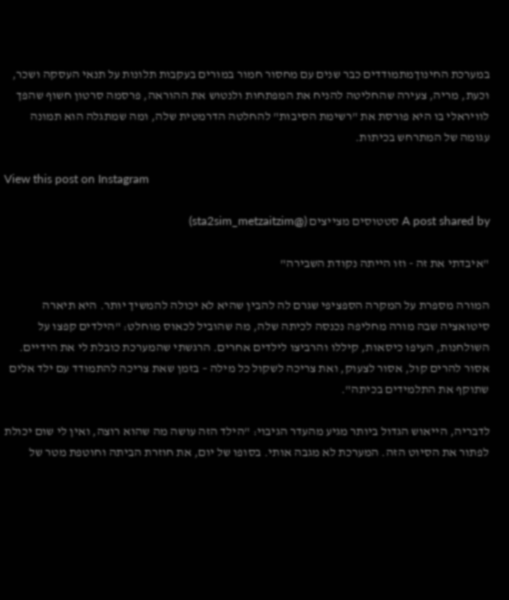במערכת החינוךמתמודדים כבר שנים עם מחסור חמור במורים בעקבות תלונות על תנאי העסקה ושכר, וכעת, מריה, צעירה שהחליטה להניח את המפתחות ולנטוש את ההוראה, פרסמה סרטון חשוף שהפך לוויראלי בו היא פורסת את "רשימת הסיבות" להחלטה הדרמטית שלה, ומה שמתגלה הוא תמונה עגומה של המתרחש בכיתות.

View this post on Instagram

A post shared by סטטוסים מצייצים (@sta2sim_metzaitzim)

"איבדתי את זה - וזו הייתה נקודת השבירה"

המורה מספרת על המקרה הספציפי שגרם לה להבין שהיא לא יכולה להמשיך יותר. היא תיארה סיטואציה שבה מורה מחליפה נכנסה לכיתה שלה, מה שהוביל לכאוס מוחלט: "הילדים קפצו על השולחנות, העיפו כיסאות, קיללו והרביצו לילדים אחרים. הרגשתי שהמערכת כובלת לי את הידיים. אסור להרים קול, אסור לצעוק, ואת צריכה לשקול כל מילה – בזמן שאת צריכה להתמודד עם ילד אלים שתוקף את התלמידים בכיתה".

לדבריה, הייאוש הגדול ביותר מגיע מהעדר הגיבוי: "הילד הזה עושה מה שהוא רוצה, ואין לי שום יכולת לפתור את הסיוט הזה. המערכת לא מגבה אותי. בסופו של יום, את חוזרת הביתה וחוטפת מטר של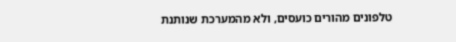טלפונים מהורים כועסים, ולא מהמערכת שנותנת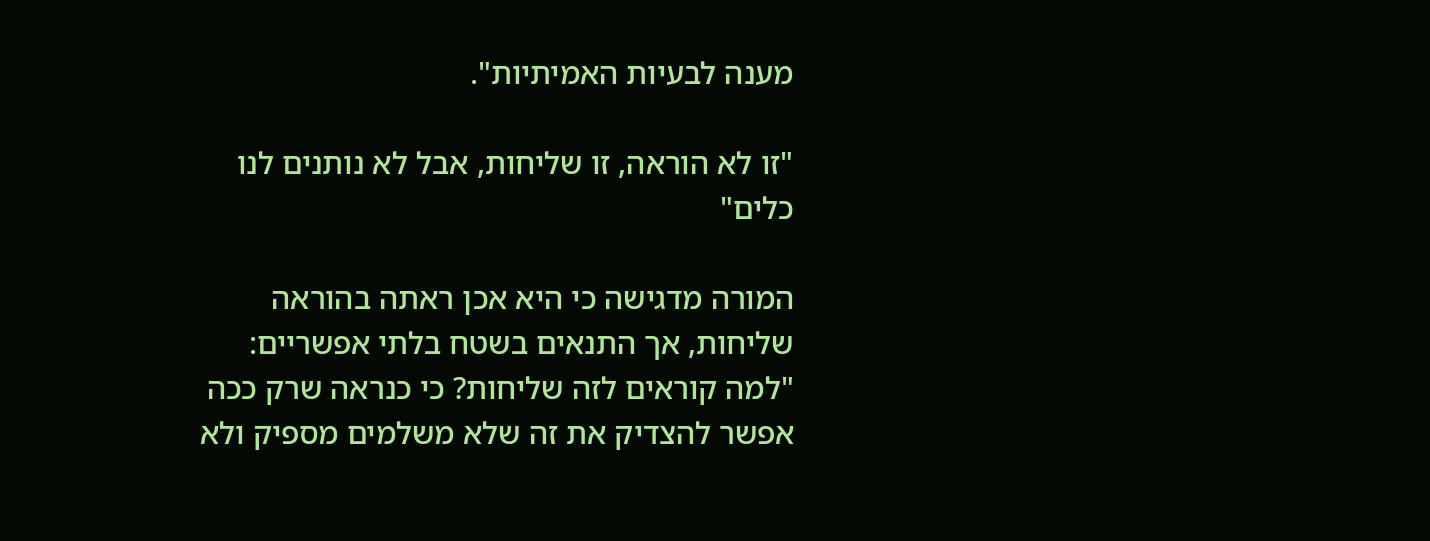מענה לבעיות האמיתיות".

"זו לא הוראה, זו שליחות, אבל לא נותנים לנו כלים"

המורה מדגישה כי היא אכן ראתה בהוראה שליחות, אך התנאים בשטח בלתי אפשריים: "למה קוראים לזה שליחות? כי כנראה שרק ככה אפשר להצדיק את זה שלא משלמים מספיק ולא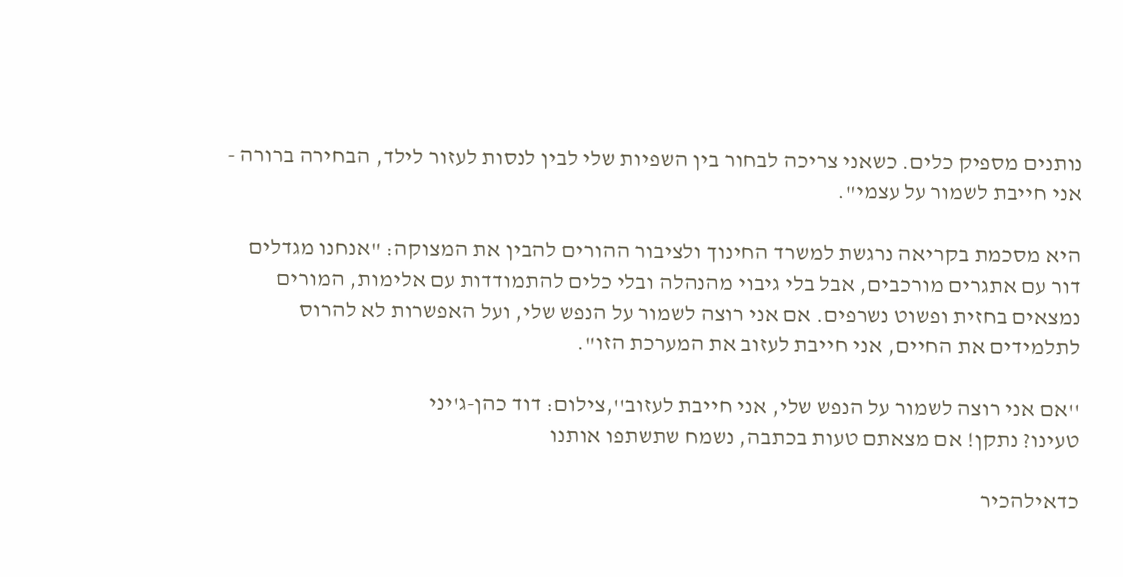נותנים מספיק כלים. כשאני צריכה לבחור בין השפיות שלי לבין לנסות לעזור לילד, הבחירה ברורה - אני חייבת לשמור על עצמי".

היא מסכמת בקריאה נרגשת למשרד החינוך ולציבור ההורים להבין את המצוקה: "אנחנו מגדלים דור עם אתגרים מורכבים, אבל בלי גיבוי מהנהלה ובלי כלים להתמודדות עם אלימות, המורים נמצאים בחזית ופשוט נשרפים. אם אני רוצה לשמור על הנפש שלי, ועל האפשרות לא להרוס לתלמידים את החיים, אני חייבת לעזוב את המערכת הזו".

''אם אני רוצה לשמור על הנפש שלי, אני חייבת לעזוב'',צילום: דוד כהן-ג'יני
טעינו? נתקן! אם מצאתם טעות בכתבה, נשמח שתשתפו אותנו

כדאילהכיר